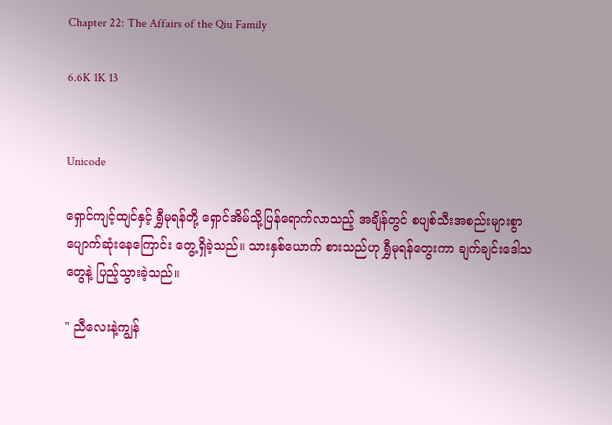Chapter 22: The Affairs of the Qiu Family

6.6K 1K 13


Unicode

ရှောင်ကျင့်ထျင်နှင့် ရွှီမုရန်တို့ ရှောင်အိမ်သို့ပြန်ရောက်လာသည့် အချိန်တွင် စပျစ်သီးအစည်းများစွာ ပျောက်ဆုံးနေကြောင်း တွေ့ရှိခဲ့သည်။ သားနှစ်ယောက် စားသည်ဟု ရွှီမုရန်တွေးကာ ချက်ချင်းဒေါသတွေနဲ့ ပြည့်သွားခဲ့သည်။

" ညီလေးနဲ့ကျွန်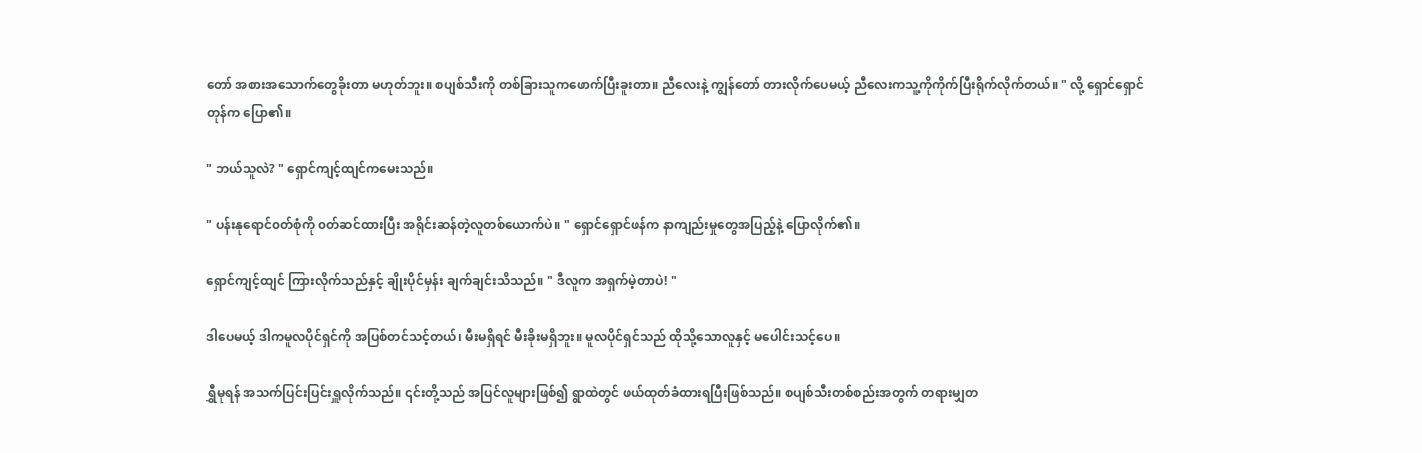တော် အစားအသောက်တွေခိုးတာ မဟုတ်ဘူး။ စပျစ်သီးကို တစ်ခြားသူကဖောက်ပြီးခူးတာ။ ညီလေးနဲ့ ကျွန်တော် တားလိုက်ပေမယ့် ညီလေးကသူ့ကိုကိုက်ပြီးရိုက်လိုက်တယ်။ " လို့ ရှောင်ရှောင်တုန်က ပြော၏။

" ဘယ်သူလဲ? " ရှောင်ကျင့်ထျင်ကမေးသည်။

" ပန်းနုရောင်၀တ်စုံကို ၀တ်ဆင်ထားပြီး အရိုင်းဆန်တဲ့လူတစ်ယောက်ပဲ။ " ရှောင်ရှောင်ဖန်က နာကျည်းမှုတွေအပြည့်နဲ့ ပြောလိုက်၏။

ရှောင်ကျင့်ထျင် ကြားလိုက်သည်နှင့် ချိုးပိုင်မှန်း ချက်ချင်းသိသည်။ " ဒီလူက အရှက်မဲ့တာပဲ! "

ဒါပေမယ့် ဒါကမူလပိုင်ရှင်ကို အပြစ်တင်သင့်တယ်၊ မီးမရှိရင် မီးခိုးမရှိဘူး။ မူလပိုင်ရှင်သည် ထိုသို့သောလူနှင့် မပေါင်းသင့်ပေ။

ရွှီမုရန် အသက်ပြင်းပြင်းရှူလိုက်သည်။ ၎င်းတို့သည် အပြင်လူများဖြစ်၍ ရွာထဲတွင် ဖယ်ထုတ်ခံထားရပြီးဖြစ်သည်။ စပျစ်သီးတစ်စည်းအတွက် တရားမျှတ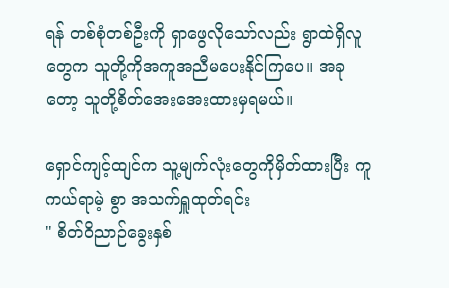ရန် တစ်စုံတစ်ဦးကို ရှာဖွေလိုသော်လည်း ရွာထဲရှိလူတွေက သူတို့ကိုအကူအညီမပေးနိုင်ကြပေ။ အခုတော့ သူတို့စိတ်အေးအေးထားမှရမယ်။

ရှောင်ကျင့်ထျင်က သူ့မျက်လုံးတွေကိုမှိတ်ထားပြီး ကူကယ်ရာမဲ့ စွာ အသက်ရှူထုတ်ရင်း
" စိတ်ဝိညာဉ်ခွေးနှစ်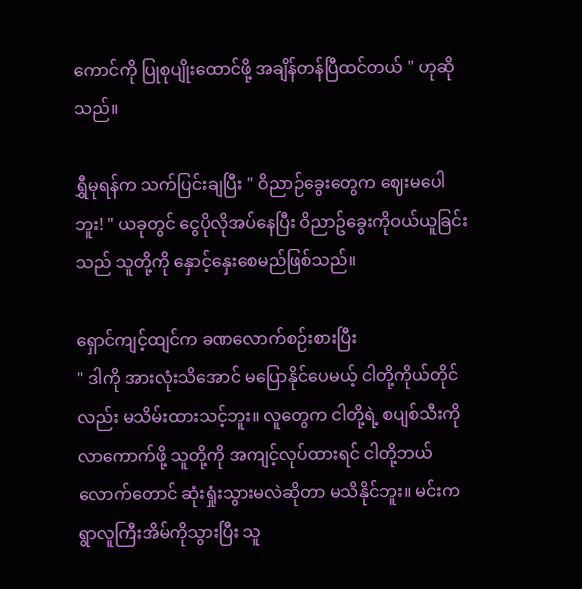ကောင်ကို ပြုစုပျိုးထောင်ဖို့ အချိန်တန်ပြီထင်တယ် " ဟုဆိုသည်။

ရွှီမုရန်က သက်ပြင်းချပြီး " ဝိညာဉ်ခွေးတွေက ဈေးမပေါဘူး! " ယခုတွင် ငွေပိုလိုအပ်နေပြီး ဝိညာဥ်ခွေးကိုဝယ်ယူခြင်းသည် သူတို့ကို နှောင့်နှေးစေမည်ဖြစ်သည်။

ရှောင်ကျင့်ထျင်က ခဏလောက်စဉ်းစားပြီး
" ဒါကို အားလုံးသိအောင် မပြောနိုင်ပေမယ့် ငါတို့ကိုယ်တိုင်လည်း မသိမ်းထားသင့်ဘူး။ လူတွေက ငါတို့ရဲ့ စပျစ်သီးကိုလာကောက်ဖို့ သူတို့ကို အကျင့်လုပ်ထားရင် ငါတို့ဘယ်လောက်တောင် ဆုံးရှုံးသွားမလဲဆိုတာ မသိနိုင်ဘူး။ မင်းက ရွာလူကြီးအိမ်ကိုသွားပြီး သူ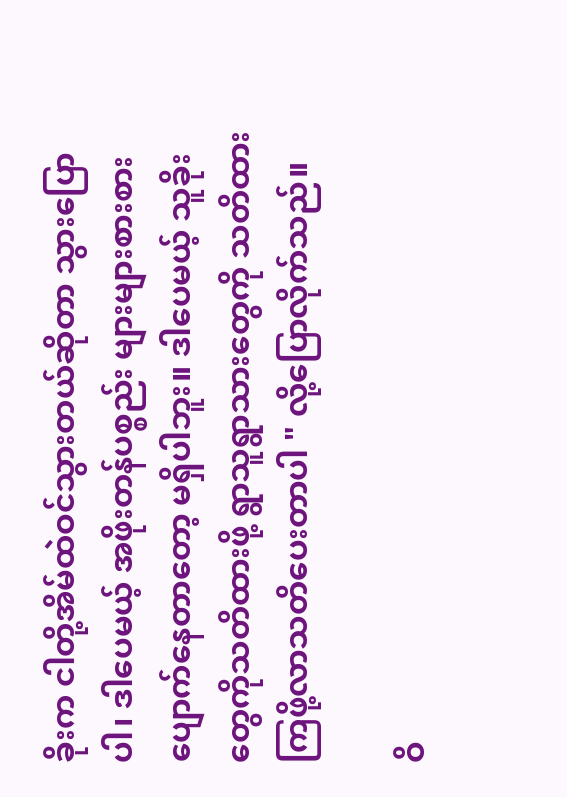ခိုးက ငါတို့အိမ်ထဲဝင်သွားတယ်ဆိုတာ သွားပြောပါ၊ ဒါပေမယ့် အဖိုးတန်ပစ္စည်း များများစားစား ပျောက်နေတာတော့ မရှိပါဘူး။ ဒါပေမယ့် သူခိုးတွေကိုသတိထားဖို့ ရွာသူရွာသားတွေကို သတိထားကြဖို့လာသတိပေးတာပါ " လို့ပြောလိုက်သည်။

ဝိ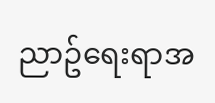ညာဥ်ရေးရာအ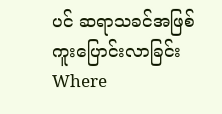ပင် ဆရာသခင်အဖြစ် ကူးပြောင်းလာခြင်းWhere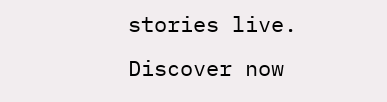stories live. Discover now